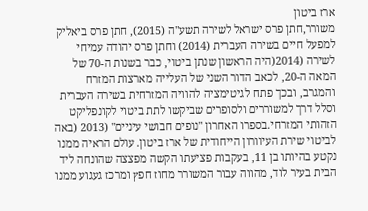ארז ביטון
משורר,חתן פרס ישראל לשירה תשע"ה (2015), חתן פרס ביאליק למפעל חיים בשירה העברית (2014) וחתן פרס יהודה עמיחי לשירה (2014(היה הראשון שנתן ביטוי, כבר בשנות ה-70 של המאה ה-20, לכאב הדור השני של העלייה מארצות המזרח והמגרב, ובכך פתח לגיטימציה להוויה המזרחית בשירה העברית וסלל דרך למשוררים ולסופרים שביקשו לתת ביטוי לקונפליקט הזהותי המזרחי.בספרו האחרון "נופים חבושי עיניים" (2013 (באה לביטוי שירת העיוורון הייחודית של ארז ביטון. עולם הראיה ממנו נקטע בהיותו בן 11, בעקבות פציעתו הקשה מפצצה שהונחה ליד הבית בעיר לוד, מהווה עבור המשורר מחוז חפץ ומרכז געגוע ממנו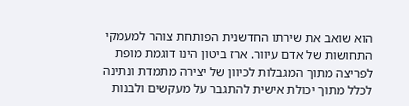הוא שואב את שירתו החדשנית הפותחת צוהר למעמקי התחושות של אדם עיוור. ארז ביטון הינו דוגמת מופת לפריצה מתוך המגבלות לכיוון של יצירה מתמדת ונתינה לכלל מתוך יכולת אישית להתגבר על מעקשים ולבנות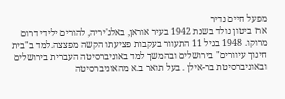מפעל חיים נדיר
ארז ביטון נולד בשנת 1942 בעיר אוראן, באלג'יריה, להורים ילידי דרום מרוקו. 1948 בגיל 11 התעוור בעקבות פציעתו הקשה מפצצה.למד ב"בית חינוך עיוורים" בירושלים ובהמשך למד באוניברסיטה העברית בירושלים ובאוניברסיטת בר-אילן . בעל תואר ב.א מהאוניברסיטה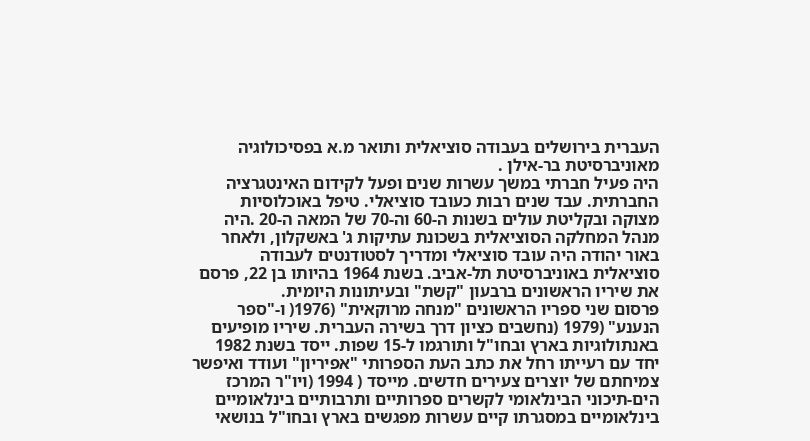העברית בירושלים בעבודה סוציאלית ותואר מ.א בפסיכולוגיה מאוניברסיטת בר-אילן .
היה פעיל חברתי במשך עשרות שנים ופעל לקידום האינטגרציה החברתית. עבד שנים רבות כעובד סוציאלי. טיפל באוכלוסיות מצוקה ובקליטת עולים בשנות ה-60 וה-70 של המאה ה-20 .היה מנהל המחלקה הסוציאלית בשכונת עתיקות ג' באשקלון, ולאחר באור יהודה היה עובד סוציאלי ומדריך לסטודנטים לעבודה סוציאלית באוניברסיטת תל-אביב. בשנת 1964 בהיותו בן 22, פרסם את שיריו הראשונים ברבעון "קשת" ובעיתונות היומית.
פרסום שני ספריו הראשונים "מנחה מרוקאית" (1976( ו-"ספר הנענע" (1979 (נחשבים כציון דרך בשירה העברית. שיריו מופיעים באנתולוגיות בארץ ובחו"ל ותורגמו ל-15 שפות. ייסד בשנת 1982 יחד עם רעייתו רחל את כתב העת הספרותי "אפיריון" ועודד ואיפשר צמיחתם של יוצרים צעירים חדשים. מייסד ( 1994 (ויו"ר המרכז הים-תיכוני הבינלאומי לקשרים ספרותיים ותרבותיים בינלאומיים בינלאומיים במסגרתו קיים עשרות מפגשים בארץ ובחו"ל בנושאי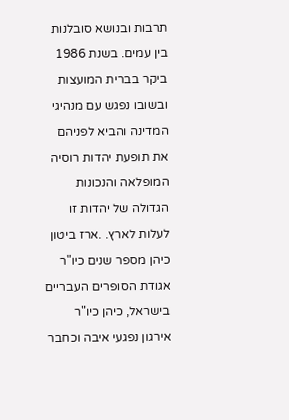תרבות ובנושא סובלנות בין עמים. בשנת 1986 ביקר בברית המועצות ובשובו נפגש עם מנהיגי המדינה והביא לפניהם את תופעת יהדות רוסיה המופלאה והנכונות הגדולה של יהדות זו לעלות לארץ. .ארז ביטון כיהן מספר שנים כיו"ר אגודת הסופרים העבריים בישראל, כיהן כיו"ר אירגון נפגעי איבה וכחבר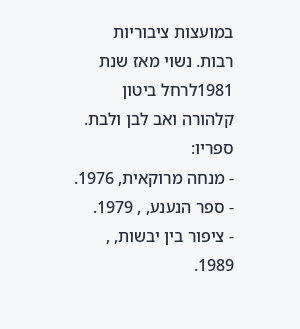במועצות ציבוריות רבות. נשוי מאז שנת 1981לרחל ביטון קלהורה ואב לבן ולבת.
ספריו:
- מנחה מרוקאית, 1976.
- ספר הנענע, , 1979.
- ציפור בין יבשות, , 1989.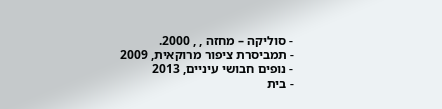- סוליקה – מחזה , , 2000.
- תמביסרת ציפור מרוקאית, 2009
- נופים חבושי עיניים, 2013
- בית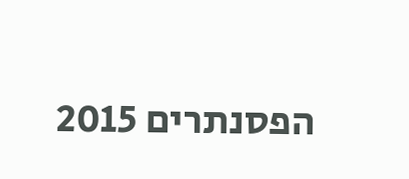הפסנתרים 2015